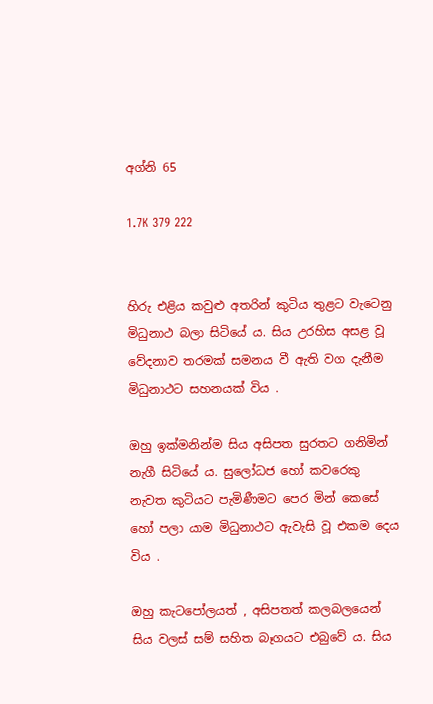අග්නි 65

1.7K 379 222


හිරු එළිය කවුළු අතරින් කුටිය තුළට වැටෙනු මිධුනාථ බලා සිටියේ ය. සිය උරහිස අසළ වූ වේදනාව තරමක් සමනය වී ඇති වග දැනීම මිධුනාථට සහනයක් විය .

ඔහු ඉක්මනින්ම සිය අසිපත සුරතට ගනිමින් නැගී සිටියේ ය. සුලෝධජ හෝ කවරෙකු නැවත කුටියට පැමිණීමට පෙර මින් කෙසේ හෝ පලා යාම මිධුනාථට ඇවැසි වූ එකම දෙය විය .

ඔහු කැටපෝලයත් , අසිපතත් කලබලයෙන් සිය වලස් සම් සහිත බෑගයට එබුවේ ය. සිය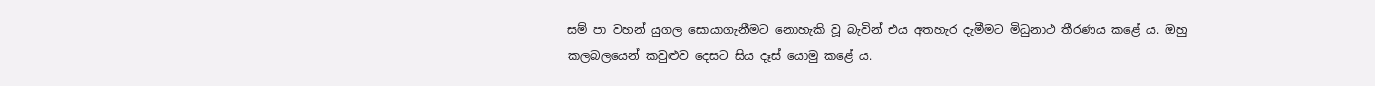සම් පා වහන් යුගල සොයාගැනීමට නොහැකි වූ බැවින් එය අතහැර දැමීමට මිධුනාථ තීරණය කළේ ය. ඔහු කලබලයෙන් කවුළුව දෙසට සිය දෑස් යොමු කළේ ය.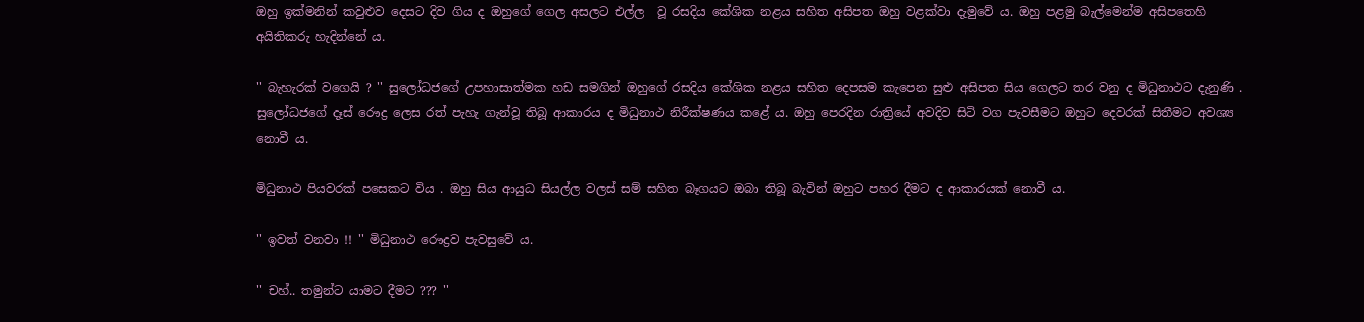ඔහු ඉක්මනින් කවුළුව දෙසට දිව ගිය ද ඔහුගේ ගෙල අසලට එල්ල  වූ රසදිය කේශික නළය සහිත අසිපත ඔහු වළක්වා දැමුවේ ය. ඔහු පළමු බැල්මෙන්ම අසිපතෙහි අයිතිකරු හැදින්නේ ය.

'' බැහැරක් වගෙයි ? '' සුලෝධජගේ උපහාසාත්මක හඩ සමගින් ඔහුගේ රසදිය කේශික නළය සහිත දෙපසම කැපෙන සුළු අසිපත සිය ගෙලට තර වනු ද මිධුනාථට දැනුණි . සුලෝධජගේ දෑස් රෞද්‍ර ලෙස රත් පැහැ ගැන්වූ තිබූ ආකාරය ද මිධුනාථ නිරීක්ෂණය කළේ ය. ඔහු පෙරදින රාත්‍රියේ අවදිව සිටි වග පැවසීමට ඔහුට දෙවරක් සිතීමට අවශ්‍ය නොවී ය.

මිධුනාථ පියවරක් පසෙකට විය . ඔහු සිය ආයුධ සියල්ල වලස් සම් සහිත බෑගයට ඔබා තිබූ බැවින් ඔහුට පහර දීමට ද ආකාරයක් නොවී ය.

'' ඉවත් වනවා !! '' මිධුනාථ රෞද්‍රව පැවසුවේ ය.

'' චහ්.. තමුන්ට යාමට දීමට ??? ''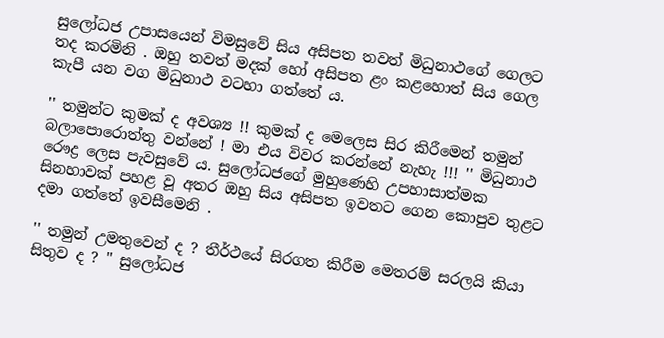සුලෝධජ උපාසයෙන් විමසුවේ සිය අසිපත තවත් මිධුනාථගේ ගෙලට තද කරමිනි . ඔහු තවත් මදක් හෝ අසිපත ළං කළහොත් සිය ගෙල කැපී යන වග මිධුනාථ වටහා ගත්තේ ය.

'' තමුන්ට කුමක් ද අවශ්‍ය !! කුමක් ද මෙලෙස සිර කිරීමෙන් තමුන් බලාපොරොත්තු වන්නේ ! මා එය විවර කරන්නේ නැහැ !!! '' මිධුනාථ රෞද්‍ර ලෙස පැවසුවේ ය. සුලෝධජගේ මුහුණෙහි උපහාසාත්මක සිනහාවක් පහළ වූ අතර ඔහු සිය අසිපත ඉවතට ගෙන කොපුව තුළට දමා ගත්තේ ඉවසීමෙනි .

'' තමුන් උමතුවෙන් ද ? තීර්ථයේ සිරගත කිරීම මෙතරම් සරලයි කියා සිතුව ද ? '' සුලෝධජ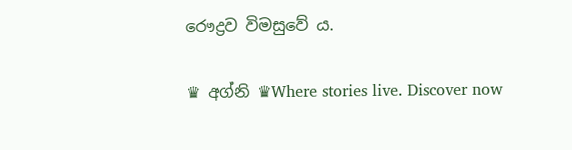රෞද්‍රව විමසුවේ ය.

♛ අග්නි ♛Where stories live. Discover now